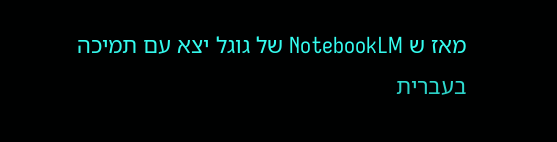מאז ש NotebookLM של גוגל יצא עם תמיכה בעברית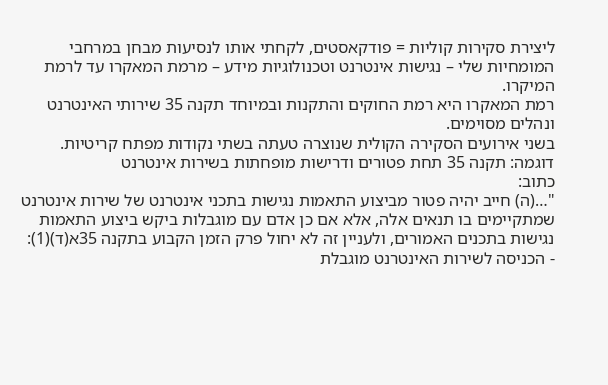ליצירת סקירות קוליות = פודקאסטים, לקחתי אותו לנסיעות מבחן במרחבי המומחיות שלי – נגישות אינטרנט וטכנולוגיות מידע – מרמת המאקרו עד לרמת המיקרו.
רמת המאקרו היא רמת החוקים והתקנות ובמיוחד תקנה 35 שירותי האינטרנט ונהלים מסוימים.
בשני אירועים הסקירה הקולית שנוצרה טעתה בשתי נקודות מפתח קריטיות.
דוגמה: תקנה 35 תחת פטורים ודרישות מופחתות בשירות אינטרנט
כתוב:
"…(ה) חייב יהיה פטור מביצוע התאמות נגישות בתכני אינטרנט של שירות אינטרנט שמתקיימים בו תנאים אלה, אלא אם כן אדם עם מוגבלות ביקש ביצוע התאמות נגישות בתכנים האמורים, ולעניין זה לא יחול פרק הזמן הקבוע בתקנה 35א(ד)(1):
- הכניסה לשירות האינטרנט מוגבלת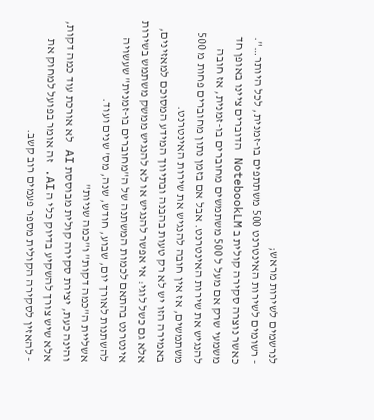לנרשמים לשירות מראש;
- רשומים לשירות האינטרנט 500 משתתפים בו-זמנית, לכל היותר…".
כאשר נוצרה סקירה קולית ב NotebookLM הדוברים ציינו באופן חד משמעי שרק אם מעל ל 500 משתמשים מחוברים בו-זמנית, אז חובה להנגיש את שירות האינטרנט. אבל אם בזמן נתון מחוברים פחות מ 500 משתמשים, אז אין חובה להנגיש את שירות האינטרנט.
באמירה הזו יש לא רק טעות בהבנה ובתיווך המידע המסוכם למאזינים, אלא גם כשל לוגי: אי אפשר להנגיש או לא להנגיש ממשק משתמש בשירות אינטרנט בהתאם לכמות המשתנה של ה"מחוברים בו-זמנית" שעשויה להשתנות לאורך יום, שבוע, חודש, שנה, מס' שנים ועוד.
אשליית ה"כמה דקות" ו"כמה שניות"
והינה כעת, יצירת סקירה קולית מבוססת AI לא אורכת עוד כמה דקות, אלא שיש צורך להשקיע בדיוק כלי ה AI. זה אומר בפועל למחוק את
- להאזין לסקירה הקולית מספר פעמים רוב קשב.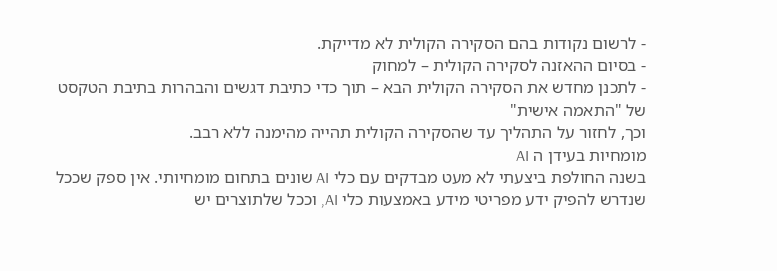- לרשום נקודות בהם הסקירה הקולית לא מדייקת.
- בסיום ההאזנה לסקירה הקולית – למחוק
- לתכנן מחדש את הסקירה הקולית הבא – תוך כדי כתיבת דגשים והבהרות בתיבת הטקסט של "התאמה אישית"
וכך, לחזור על התהליך עד שהסקירה הקולית תהייה מהימנה ללא רבב.
מומחיות בעידן ה AI
בשנה החולפת ביצעתי לא מעט מבדקים עם כלי AI שונים בתחום מומחיותי. אין ספק שככל שנדרש להפיק ידע מפריטי מידע באמצעות כלי AI, וככל שלתוצרים יש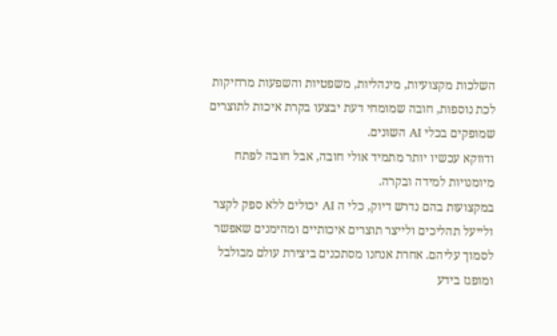השלכות מקצועיות, מינהליות, משפטיות והשפעות מרחיקות לכת נוספות, חובה שמומחי דעת יבצעו בקרת איכות לתוצרים שמופקים בכלי AI השונים.
ודווקא עכשיו יותר מתמיד אולי חובה, אבל חובה לפתח מיומנויות למידה ובקרה.
במקצועות בהם נדרש דיוק, כלי ה AI יכולים ללא ספק לקצר ולייעל תהליכים ולייצר תוצרים איכותיים ומהימנים שאפשר לסמוך עליהם. אחרת אנחנו מסתכנים ביצירת עולם מבולבל ומופגז בידע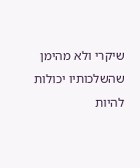שיקרי ולא מהימן שהשלכותיו יכולות להיות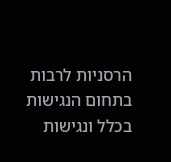הרסניות לרבות בתחום הנגישות בכלל ונגישות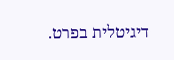דיגיטלית בפרט.